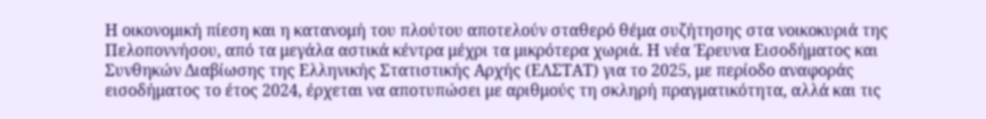Η οικονομική πίεση και η κατανομή του πλούτου αποτελούν σταθερό θέμα συζήτησης στα νοικοκυριά της Πελοποννήσου, από τα μεγάλα αστικά κέντρα μέχρι τα μικρότερα χωριά. Η νέα Έρευνα Εισοδήματος και Συνθηκών Διαβίωσης της Ελληνικής Στατιστικής Αρχής (ΕΛΣΤΑΤ) για το 2025, με περίοδο αναφοράς εισοδήματος το έτος 2024, έρχεται να αποτυπώσει με αριθμούς τη σκληρή πραγματικότητα, αλλά και τις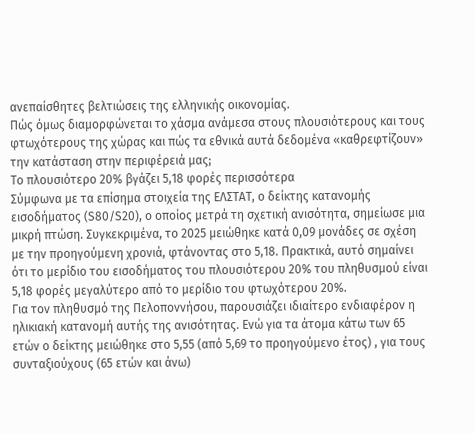ανεπαίσθητες βελτιώσεις της ελληνικής οικονομίας.
Πώς όμως διαμορφώνεται το χάσμα ανάμεσα στους πλουσιότερους και τους φτωχότερους της χώρας και πώς τα εθνικά αυτά δεδομένα «καθρεφτίζουν» την κατάσταση στην περιφέρειά μας;
Το πλουσιότερο 20% βγάζει 5,18 φορές περισσότερα
Σύμφωνα με τα επίσημα στοιχεία της ΕΛΣΤΑΤ, ο δείκτης κατανομής εισοδήματος (S80/S20), ο οποίος μετρά τη σχετική ανισότητα, σημείωσε μια μικρή πτώση. Συγκεκριμένα, το 2025 μειώθηκε κατά 0,09 μονάδες σε σχέση με την προηγούμενη χρονιά, φτάνοντας στο 5,18. Πρακτικά, αυτό σημαίνει ότι το μερίδιο του εισοδήματος του πλουσιότερου 20% του πληθυσμού είναι 5,18 φορές μεγαλύτερο από το μερίδιο του φτωχότερου 20%.
Για τον πληθυσμό της Πελοποννήσου, παρουσιάζει ιδιαίτερο ενδιαφέρον η ηλικιακή κατανομή αυτής της ανισότητας. Ενώ για τα άτομα κάτω των 65 ετών ο δείκτης μειώθηκε στο 5,55 (από 5,69 το προηγούμενο έτος) , για τους συνταξιούχους (65 ετών και άνω)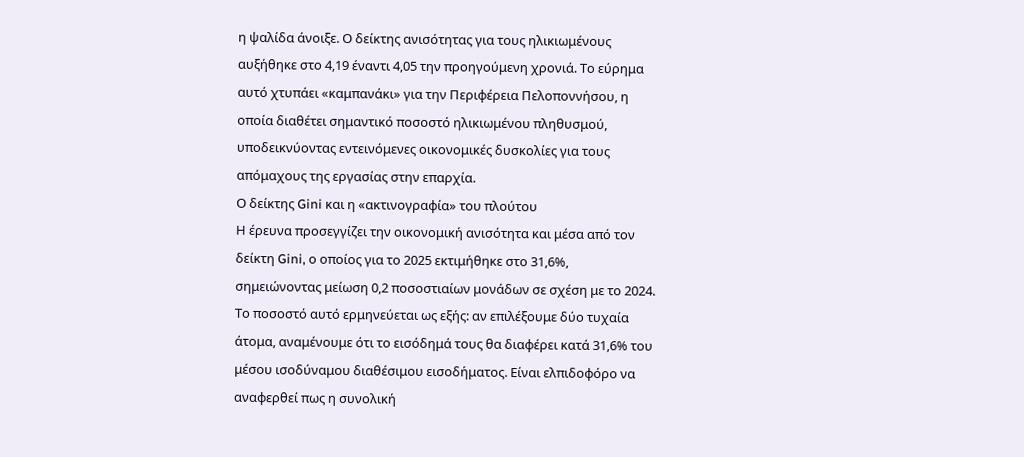η ψαλίδα άνοιξε. Ο δείκτης ανισότητας για τους ηλικιωμένους αυξήθηκε στο 4,19 έναντι 4,05 την προηγούμενη χρονιά. Το εύρημα αυτό χτυπάει «καμπανάκι» για την Περιφέρεια Πελοποννήσου, η οποία διαθέτει σημαντικό ποσοστό ηλικιωμένου πληθυσμού, υποδεικνύοντας εντεινόμενες οικονομικές δυσκολίες για τους απόμαχους της εργασίας στην επαρχία.
Ο δείκτης Gini και η «ακτινογραφία» του πλούτου
Η έρευνα προσεγγίζει την οικονομική ανισότητα και μέσα από τον δείκτη Gini, ο οποίος για το 2025 εκτιμήθηκε στο 31,6%, σημειώνοντας μείωση 0,2 ποσοστιαίων μονάδων σε σχέση με το 2024. Το ποσοστό αυτό ερμηνεύεται ως εξής: αν επιλέξουμε δύο τυχαία άτομα, αναμένουμε ότι το εισόδημά τους θα διαφέρει κατά 31,6% του μέσου ισοδύναμου διαθέσιμου εισοδήματος. Είναι ελπιδοφόρο να αναφερθεί πως η συνολική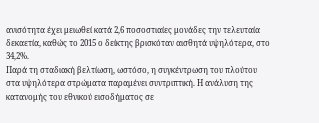ανισότητα έχει μειωθεί κατά 2,6 ποσοστιαίες μονάδες την τελευταία δεκαετία, καθώς το 2015 ο δείκτης βρισκόταν αισθητά υψηλότερα, στο 34,2%.
Παρά τη σταδιακή βελτίωση, ωστόσο, η συγκέντρωση του πλούτου στα υψηλότερα στρώματα παραμένει συντριπτική. Η ανάλυση της κατανομής του εθνικού εισοδήματος σε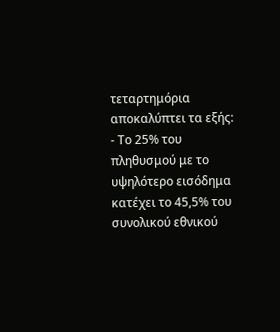τεταρτημόρια αποκαλύπτει τα εξής:
- Το 25% του πληθυσμού με το υψηλότερο εισόδημα κατέχει το 45,5% του συνολικού εθνικού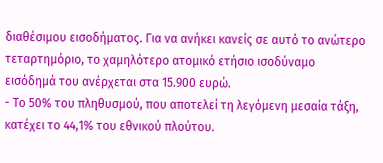διαθέσιμου εισοδήματος. Για να ανήκει κανείς σε αυτό το ανώτερο τεταρτημόριο, το χαμηλότερο ατομικό ετήσιο ισοδύναμο εισόδημά του ανέρχεται στα 15.900 ευρώ.
- Το 50% του πληθυσμού, που αποτελεί τη λεγόμενη μεσαία τάξη, κατέχει το 44,1% του εθνικού πλούτου.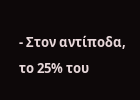- Στον αντίποδα, το 25% του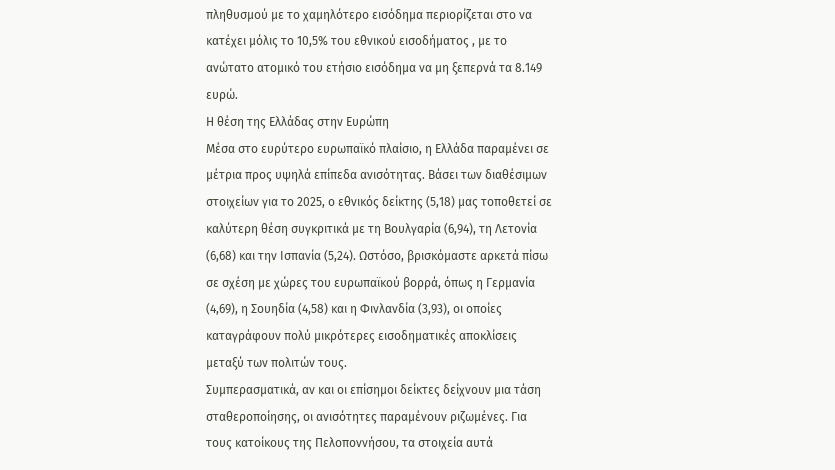πληθυσμού με το χαμηλότερο εισόδημα περιορίζεται στο να κατέχει μόλις το 10,5% του εθνικού εισοδήματος , με το ανώτατο ατομικό του ετήσιο εισόδημα να μη ξεπερνά τα 8.149 ευρώ.
Η θέση της Ελλάδας στην Ευρώπη
Μέσα στο ευρύτερο ευρωπαϊκό πλαίσιο, η Ελλάδα παραμένει σε μέτρια προς υψηλά επίπεδα ανισότητας. Βάσει των διαθέσιμων στοιχείων για το 2025, ο εθνικός δείκτης (5,18) μας τοποθετεί σε καλύτερη θέση συγκριτικά με τη Βουλγαρία (6,94), τη Λετονία (6,68) και την Ισπανία (5,24). Ωστόσο, βρισκόμαστε αρκετά πίσω σε σχέση με χώρες του ευρωπαϊκού βορρά, όπως η Γερμανία (4,69), η Σουηδία (4,58) και η Φινλανδία (3,93), οι οποίες καταγράφουν πολύ μικρότερες εισοδηματικές αποκλίσεις μεταξύ των πολιτών τους.
Συμπερασματικά, αν και οι επίσημοι δείκτες δείχνουν μια τάση σταθεροποίησης, οι ανισότητες παραμένουν ριζωμένες. Για τους κατοίκους της Πελοποννήσου, τα στοιχεία αυτά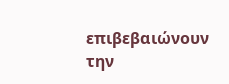επιβεβαιώνουν την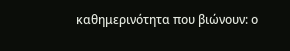καθημερινότητα που βιώνουν: ο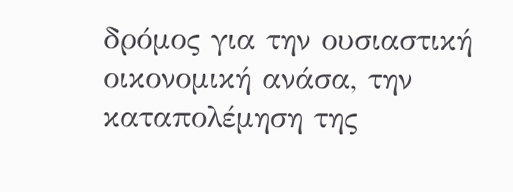δρόμος για την ουσιαστική οικονομική ανάσα, την καταπολέμηση της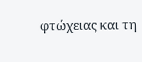φτώχειας και τη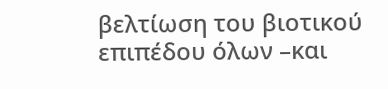βελτίωση του βιοτικού επιπέδου όλων –και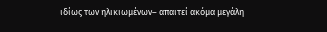ιδίως των ηλικιωμένων– απαιτεί ακόμα μεγάλη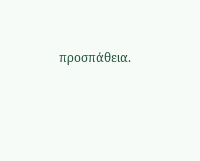προσπάθεια.